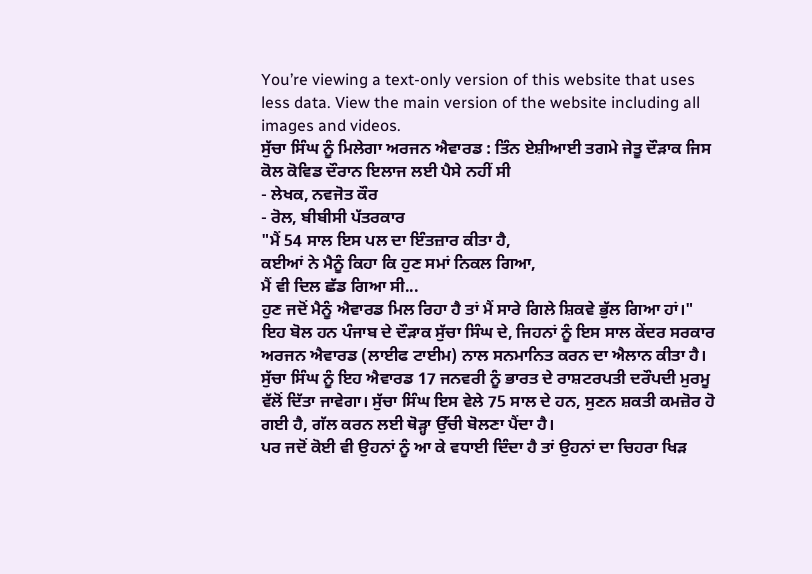You’re viewing a text-only version of this website that uses less data. View the main version of the website including all images and videos.
ਸੁੱਚਾ ਸਿੰਘ ਨੂੰ ਮਿਲੇਗਾ ਅਰਜਨ ਐਵਾਰਡ : ਤਿੰਨ ਏਸ਼ੀਆਈ ਤਗਮੇ ਜੇਤੂ ਦੌੜਾਕ ਜਿਸ ਕੋਲ ਕੋਵਿਡ ਦੌਰਾਨ ਇਲਾਜ ਲਈ ਪੈਸੇ ਨਹੀਂ ਸੀ
- ਲੇਖਕ, ਨਵਜੋਤ ਕੌਰ
- ਰੋਲ, ਬੀਬੀਸੀ ਪੱਤਰਕਾਰ
"ਮੈਂ 54 ਸਾਲ ਇਸ ਪਲ ਦਾ ਇੰਤਜ਼ਾਰ ਕੀਤਾ ਹੈ,
ਕਈਆਂ ਨੇ ਮੈਨੂੰ ਕਿਹਾ ਕਿ ਹੁਣ ਸਮਾਂ ਨਿਕਲ ਗਿਆ,
ਮੈਂ ਵੀ ਦਿਲ ਛੱਡ ਗਿਆ ਸੀ...
ਹੁਣ ਜਦੋਂ ਮੈਨੂੰ ਐਵਾਰਡ ਮਿਲ ਰਿਹਾ ਹੈ ਤਾਂ ਮੈਂ ਸਾਰੇ ਗਿਲੇ ਸ਼ਿਕਵੇ ਭੁੱਲ ਗਿਆ ਹਾਂ।"
ਇਹ ਬੋਲ ਹਨ ਪੰਜਾਬ ਦੇ ਦੌੜਾਕ ਸੁੱਚਾ ਸਿੰਘ ਦੇ, ਜਿਹਨਾਂ ਨੂੰ ਇਸ ਸਾਲ ਕੇਂਦਰ ਸਰਕਾਰ ਅਰਜਨ ਐਵਾਰਡ (ਲਾਈਫ ਟਾਈਮ) ਨਾਲ ਸਨਮਾਨਿਤ ਕਰਨ ਦਾ ਐਲਾਨ ਕੀਤਾ ਹੈ।
ਸੁੱਚਾ ਸਿੰਘ ਨੂੰ ਇਹ ਐਵਾਰਡ 17 ਜਨਵਰੀ ਨੂੰ ਭਾਰਤ ਦੇ ਰਾਸ਼ਟਰਪਤੀ ਦਰੌਪਦੀ ਮੁਰਮੂ ਵੱਲੋਂ ਦਿੱਤਾ ਜਾਵੇਗਾ। ਸੁੱਚਾ ਸਿੰਘ ਇਸ ਵੇਲੇ 75 ਸਾਲ ਦੇ ਹਨ, ਸੁਣਨ ਸ਼ਕਤੀ ਕਮਜ਼ੋਰ ਹੋ ਗਈ ਹੈ, ਗੱਲ ਕਰਨ ਲਈ ਥੋੜ੍ਹਾ ਉੱਚੀ ਬੋਲਣਾ ਪੈਂਦਾ ਹੈ।
ਪਰ ਜਦੋਂ ਕੋਈ ਵੀ ਉਹਨਾਂ ਨੂੰ ਆ ਕੇ ਵਧਾਈ ਦਿੰਦਾ ਹੈ ਤਾਂ ਉਹਨਾਂ ਦਾ ਚਿਹਰਾ ਖਿੜ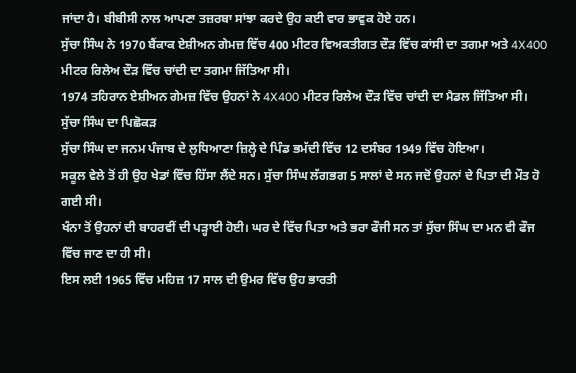ਜਾਂਦਾ ਹੈ। ਬੀਬੀਸੀ ਨਾਲ ਆਪਣਾ ਤਜ਼ਰਬਾ ਸਾਂਝਾ ਕਰਦੇ ਉਹ ਕਈ ਵਾਰ ਭਾਵੁਕ ਹੋਏ ਹਨ।
ਸੁੱਚਾ ਸਿੰਘ ਨੇ 1970 ਬੈਂਕਾਕ ਏਸ਼ੀਅਨ ਗੇਮਜ਼ ਵਿੱਚ 400 ਮੀਟਰ ਵਿਅਕਤੀਗਤ ਦੌੜ ਵਿੱਚ ਕਾਂਸੀ ਦਾ ਤਗਮਾ ਅਤੇ 4X400 ਮੀਟਰ ਰਿਲੇਅ ਦੌੜ ਵਿੱਚ ਚਾਂਦੀ ਦਾ ਤਗਮਾ ਜਿੱਤਿਆ ਸੀ।
1974 ਤਹਿਰਾਨ ਏਸ਼ੀਅਨ ਗੇਮਜ਼ ਵਿੱਚ ਉਹਨਾਂ ਨੇ 4X400 ਮੀਟਰ ਰਿਲੇਅ ਦੌੜ ਵਿੱਚ ਚਾਂਦੀ ਦਾ ਮੈਡਲ ਜਿੱਤਿਆ ਸੀ।
ਸੁੱਚਾ ਸਿੰਘ ਦਾ ਪਿਛੋਕੜ
ਸੁੱਚਾ ਸਿੰਘ ਦਾ ਜਨਮ ਪੰਜਾਬ ਦੇ ਲੁਧਿਆਣਾ ਜ਼ਿਲ੍ਹੇ ਦੇ ਪਿੰਡ ਭਮੱਦੀ ਵਿੱਚ 12 ਦਸੰਬਰ 1949 ਵਿੱਚ ਹੋਇਆ।
ਸਕੂਲ ਵੇਲੇ ਤੋਂ ਹੀ ਉਹ ਖੇਡਾਂ ਵਿੱਚ ਹਿੱਸਾ ਲੈਂਦੇ ਸਨ। ਸੁੱਚਾ ਸਿੰਘ ਲੱਗਭਗ 5 ਸਾਲਾਂ ਦੇ ਸਨ ਜਦੋਂ ਉਹਨਾਂ ਦੇ ਪਿਤਾ ਦੀ ਮੌਤ ਹੋ ਗਈ ਸੀ।
ਖੰਨਾ ਤੋਂ ਉਹਨਾਂ ਦੀ ਬਾਹਰਵੀਂ ਦੀ ਪੜ੍ਹਾਈ ਹੋਈ। ਘਰ ਦੇ ਵਿੱਚ ਪਿਤਾ ਅਤੇ ਭਰਾ ਫੌਜੀ ਸਨ ਤਾਂ ਸੁੱਚਾ ਸਿੰਘ ਦਾ ਮਨ ਵੀ ਫੌਜ ਵਿੱਚ ਜਾਣ ਦਾ ਹੀ ਸੀ।
ਇਸ ਲਈ 1965 ਵਿੱਚ ਮਹਿਜ਼ 17 ਸਾਲ ਦੀ ਉਮਰ ਵਿੱਚ ਉਹ ਭਾਰਤੀ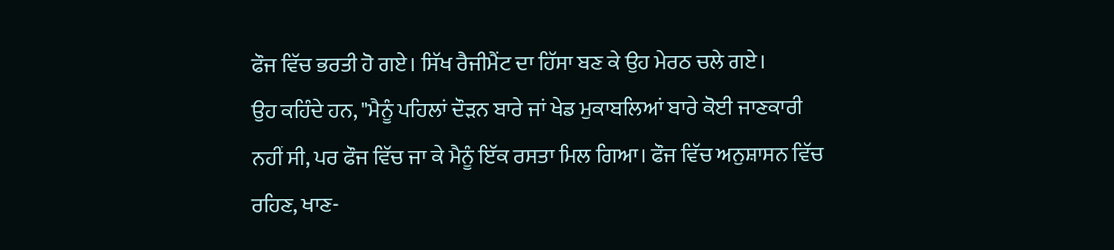ਫੌਜ ਵਿੱਚ ਭਰਤੀ ਹੋ ਗਏ। ਸਿੱਖ ਰੈਜੀਮੈਂਟ ਦਾ ਹਿੱਸਾ ਬਣ ਕੇ ਉਹ ਮੇਰਠ ਚਲੇ ਗਏ।
ਉਹ ਕਹਿੰਦੇ ਹਨ, "ਮੈਨੂੰ ਪਹਿਲਾਂ ਦੌੜਨ ਬਾਰੇ ਜਾਂ ਖੇਡ ਮੁਕਾਬਲਿਆਂ ਬਾਰੇ ਕੋਈ ਜਾਣਕਾਰੀ ਨਹੀਂ ਸੀ, ਪਰ ਫੌਜ ਵਿੱਚ ਜਾ ਕੇ ਮੈਨੂੰ ਇੱਕ ਰਸਤਾ ਮਿਲ ਗਿਆ। ਫੌਜ ਵਿੱਚ ਅਨੁਸ਼ਾਸਨ ਵਿੱਚ ਰਹਿਣ, ਖਾਣ-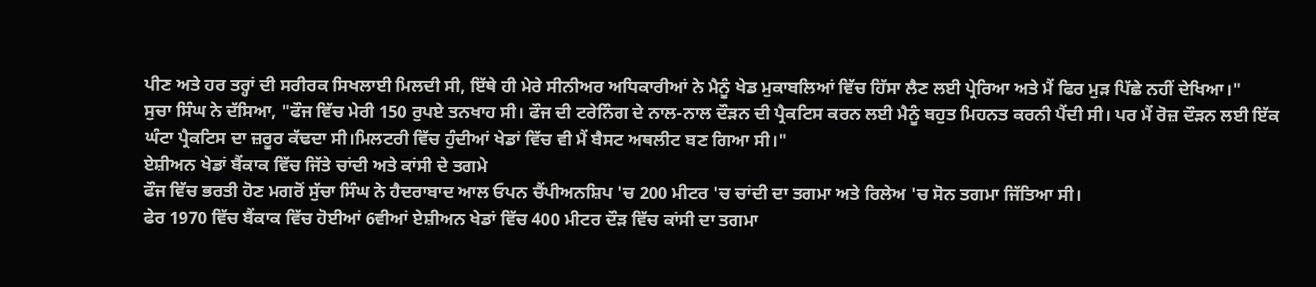ਪੀਣ ਅਤੇ ਹਰ ਤਰ੍ਹਾਂ ਦੀ ਸਰੀਰਕ ਸਿਖਲਾਈ ਮਿਲਦੀ ਸੀ, ਇੱਥੇ ਹੀ ਮੇਰੇ ਸੀਨੀਅਰ ਅਧਿਕਾਰੀਆਂ ਨੇ ਮੈਨੂੰ ਖੇਡ ਮੁਕਾਬਲਿਆਂ ਵਿੱਚ ਹਿੱਸਾ ਲੈਣ ਲਈ ਪ੍ਰੇਰਿਆ ਅਤੇ ਮੈਂ ਫਿਰ ਮੁੜ ਪਿੱਛੇ ਨਹੀਂ ਦੇਖਿਆ।"
ਸੁਚਾ ਸਿੰਘ ਨੇ ਦੱਸਿਆ, "ਫੌਜ ਵਿੱਚ ਮੇਰੀ 150 ਰੁਪਏ ਤਨਖਾਹ ਸੀ। ਫੌਜ ਦੀ ਟਰੇਨਿੰਗ ਦੇ ਨਾਲ-ਨਾਲ ਦੌੜਨ ਦੀ ਪ੍ਰੈਕਟਿਸ ਕਰਨ ਲਈ ਮੈਨੂੰ ਬਹੁਤ ਮਿਹਨਤ ਕਰਨੀ ਪੈਂਦੀ ਸੀ। ਪਰ ਮੈਂ ਰੋਜ਼ ਦੌੜਨ ਲਈ ਇੱਕ ਘੰਟਾ ਪ੍ਰੈਕਟਿਸ ਦਾ ਜ਼ਰੂਰ ਕੱਢਦਾ ਸੀ।ਮਿਲਟਰੀ ਵਿੱਚ ਹੁੰਦੀਆਂ ਖੇਡਾਂ ਵਿੱਚ ਵੀ ਮੈਂ ਬੈਸਟ ਅਥਲੀਟ ਬਣ ਗਿਆ ਸੀ।"
ਏਸ਼ੀਅਨ ਖੇਡਾਂ ਬੈਂਕਾਕ ਵਿੱਚ ਜਿੱਤੇ ਚਾਂਦੀ ਅਤੇ ਕਾਂਸੀ ਦੇ ਤਗਮੇ
ਫੌਜ ਵਿੱਚ ਭਰਤੀ ਹੋਣ ਮਗਰੋਂ ਸੁੱਚਾ ਸਿੰਘ ਨੇ ਹੈਦਰਾਬਾਦ ਆਲ ਓਪਨ ਚੈਂਪੀਅਨਸ਼ਿਪ 'ਚ 200 ਮੀਟਰ 'ਚ ਚਾਂਦੀ ਦਾ ਤਗਮਾ ਅਤੇ ਰਿਲੇਅ 'ਚ ਸੋਨ ਤਗਮਾ ਜਿੱਤਿਆ ਸੀ।
ਫੇਰ 1970 ਵਿੱਚ ਬੈਂਕਾਕ ਵਿੱਚ ਹੋਈਆਂ 6ਵੀਆਂ ਏਸ਼ੀਅਨ ਖੇਡਾਂ ਵਿੱਚ 400 ਮੀਟਰ ਦੌੜ ਵਿੱਚ ਕਾਂਸੀ ਦਾ ਤਗਮਾ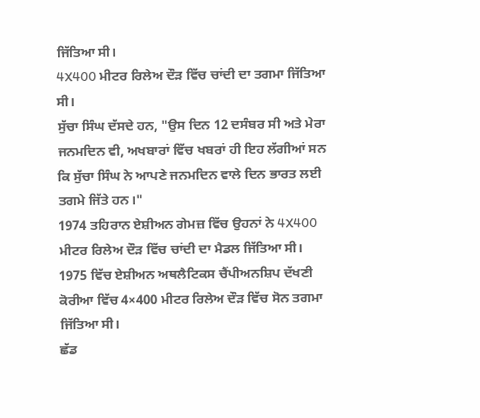ਜਿੱਤਿਆ ਸੀ।
4X400 ਮੀਟਰ ਰਿਲੇਅ ਦੌੜ ਵਿੱਚ ਚਾਂਦੀ ਦਾ ਤਗਮਾ ਜਿੱਤਿਆ ਸੀ।
ਸੁੱਚਾ ਸਿੰਘ ਦੱਸਦੇ ਹਨ, "ਉਸ ਦਿਨ 12 ਦਸੰਬਰ ਸੀ ਅਤੇ ਮੇਰਾ ਜਨਮਦਿਨ ਵੀ, ਅਖਬਾਰਾਂ ਵਿੱਚ ਖਬਰਾਂ ਹੀ ਇਹ ਲੱਗੀਆਂ ਸਨ ਕਿ ਸੁੱਚਾ ਸਿੰਘ ਨੇ ਆਪਣੇ ਜਨਮਦਿਨ ਵਾਲੇ ਦਿਨ ਭਾਰਤ ਲਈ ਤਗਮੇ ਜਿੱਤੇ ਹਨ।"
1974 ਤਹਿਰਾਨ ਏਸ਼ੀਅਨ ਗੇਮਜ਼ ਵਿੱਚ ਉਹਨਾਂ ਨੇ 4X400 ਮੀਟਰ ਰਿਲੇਅ ਦੌੜ ਵਿੱਚ ਚਾਂਦੀ ਦਾ ਮੈਡਲ ਜਿੱਤਿਆ ਸੀ।
1975 ਵਿੱਚ ਏਸ਼ੀਅਨ ਅਥਲੈਟਿਕਸ ਚੈਂਪੀਅਨਸ਼ਿਪ ਦੱਖਣੀ ਕੋਰੀਆ ਵਿੱਚ 4×400 ਮੀਟਰ ਰਿਲੇਅ ਦੌੜ ਵਿੱਚ ਸੋਨ ਤਗਮਾ ਜਿੱਤਿਆ ਸੀ।
ਛੱਡ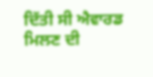ਦਿੱਤੀ ਸੀ ਐਵਾਰਡ ਮਿਲਣ ਦੀ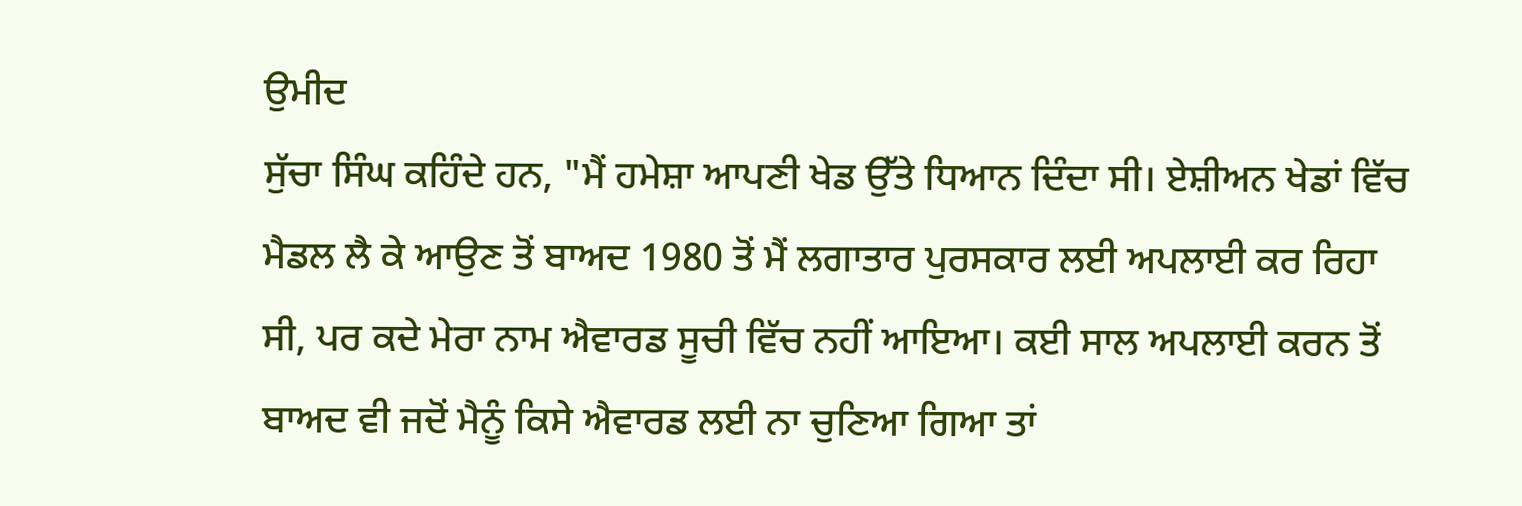ਉਮੀਦ
ਸੁੱਚਾ ਸਿੰਘ ਕਹਿੰਦੇ ਹਨ, "ਮੈਂ ਹਮੇਸ਼ਾ ਆਪਣੀ ਖੇਡ ਉੱਤੇ ਧਿਆਨ ਦਿੰਦਾ ਸੀ। ਏਸ਼ੀਅਨ ਖੇਡਾਂ ਵਿੱਚ ਮੈਡਲ ਲੈ ਕੇ ਆਉਣ ਤੋਂ ਬਾਅਦ 1980 ਤੋਂ ਮੈਂ ਲਗਾਤਾਰ ਪੁਰਸਕਾਰ ਲਈ ਅਪਲਾਈ ਕਰ ਰਿਹਾ ਸੀ, ਪਰ ਕਦੇ ਮੇਰਾ ਨਾਮ ਐਵਾਰਡ ਸੂਚੀ ਵਿੱਚ ਨਹੀਂ ਆਇਆ। ਕਈ ਸਾਲ ਅਪਲਾਈ ਕਰਨ ਤੋਂ ਬਾਅਦ ਵੀ ਜਦੋਂ ਮੈਨੂੰ ਕਿਸੇ ਐਵਾਰਡ ਲਈ ਨਾ ਚੁਣਿਆ ਗਿਆ ਤਾਂ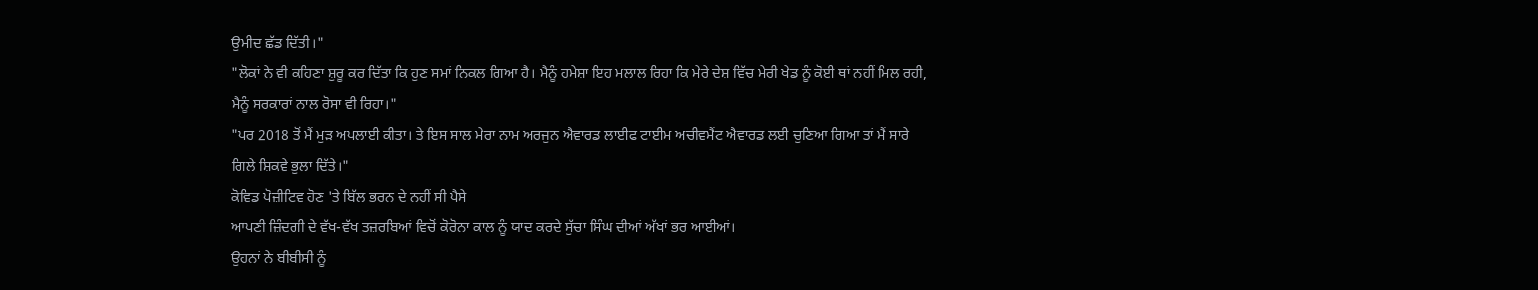ਉਮੀਦ ਛੱਡ ਦਿੱਤੀ।"
"ਲੋਕਾਂ ਨੇ ਵੀ ਕਹਿਣਾ ਸ਼ੁਰੂ ਕਰ ਦਿੱਤਾ ਕਿ ਹੁਣ ਸਮਾਂ ਨਿਕਲ ਗਿਆ ਹੈ। ਮੈਨੂੰ ਹਮੇਸ਼ਾ ਇਹ ਮਲਾਲ ਰਿਹਾ ਕਿ ਮੇਰੇ ਦੇਸ਼ ਵਿੱਚ ਮੇਰੀ ਖੇਡ ਨੂੰ ਕੋਈ ਥਾਂ ਨਹੀਂ ਮਿਲ ਰਹੀ, ਮੈਨੂੰ ਸਰਕਾਰਾਂ ਨਾਲ ਰੋਸਾ ਵੀ ਰਿਹਾ।"
"ਪਰ 2018 ਤੋਂ ਮੈਂ ਮੁੜ ਅਪਲਾਈ ਕੀਤਾ। ਤੇ ਇਸ ਸਾਲ ਮੇਰਾ ਨਾਮ ਅਰਜੁਨ ਐਵਾਰਡ ਲਾਈਫ ਟਾਈਮ ਅਚੀਵਮੈਂਟ ਐਵਾਰਡ ਲਈ ਚੁਣਿਆ ਗਿਆ ਤਾਂ ਮੈਂ ਸਾਰੇ ਗਿਲੇ ਸ਼ਿਕਵੇ ਭੁਲਾ ਦਿੱਤੇ।"
ਕੋਵਿਡ ਪੋਜ਼ੀਟਿਵ ਹੋਣ 'ਤੇ ਬਿੱਲ ਭਰਨ ਦੇ ਨਹੀਂ ਸੀ ਪੈਸੇ
ਆਪਣੀ ਜ਼ਿੰਦਗੀ ਦੇ ਵੱਖ-ਵੱਖ ਤਜ਼ਰਬਿਆਂ ਵਿਚੋਂ ਕੋਰੋਨਾ ਕਾਲ ਨੂੰ ਯਾਦ ਕਰਦੇ ਸੁੱਚਾ ਸਿੰਘ ਦੀਆਂ ਅੱਖਾਂ ਭਰ ਆਈਆਂ।
ਉਹਨਾਂ ਨੇ ਬੀਬੀਸੀ ਨੂੰ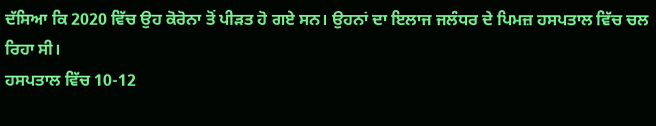ਦੱਸਿਆ ਕਿ 2020 ਵਿੱਚ ਉਹ ਕੋਰੋਨਾ ਤੋਂ ਪੀੜਤ ਹੋ ਗਏ ਸਨ। ਉਹਨਾਂ ਦਾ ਇਲਾਜ ਜਲੰਧਰ ਦੇ ਪਿਮਜ਼ ਹਸਪਤਾਲ ਵਿੱਚ ਚਲ ਰਿਹਾ ਸੀ।
ਹਸਪਤਾਲ ਵਿੱਚ 10-12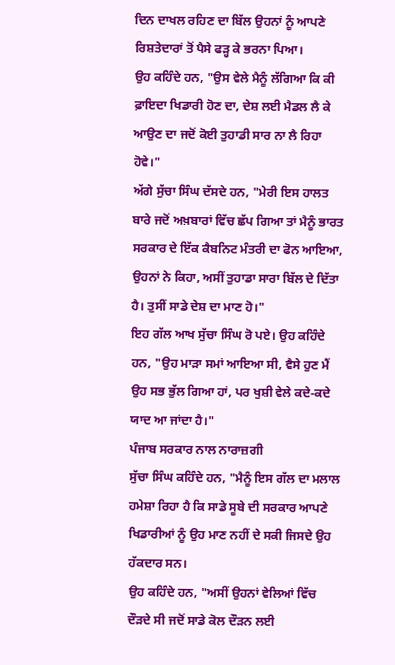ਦਿਨ ਦਾਖਲ ਰਹਿਣ ਦਾ ਬਿੱਲ ਉਹਨਾਂ ਨੂੰ ਆਪਣੇ ਰਿਸ਼ਤੇਦਾਰਾਂ ਤੋਂ ਪੈਸੇ ਫੜ੍ਹ ਕੇ ਭਰਨਾ ਪਿਆ।
ਉਹ ਕਹਿੰਦੇ ਹਨ, "ਉਸ ਵੇਲੇ ਮੈਨੂੰ ਲੱਗਿਆ ਕਿ ਕੀ ਫ਼ਾਇਦਾ ਖਿਡਾਰੀ ਹੋਣ ਦਾ, ਦੇਸ਼ ਲਈ ਮੈਡਲ ਲੈ ਕੇ ਆਉਣ ਦਾ ਜਦੋਂ ਕੋਈ ਤੁਹਾਡੀ ਸਾਰ ਨਾ ਲੈ ਰਿਹਾ ਹੋਵੇ।"
ਅੱਗੇ ਸੁੱਚਾ ਸਿੰਘ ਦੱਸਦੇ ਹਨ, "ਮੇਰੀ ਇਸ ਹਾਲਤ ਬਾਰੇ ਜਦੋਂ ਅਖ਼ਬਾਰਾਂ ਵਿੱਚ ਛੱਪ ਗਿਆ ਤਾਂ ਮੈਨੂੰ ਭਾਰਤ ਸਰਕਾਰ ਦੇ ਇੱਕ ਕੈਬਨਿਟ ਮੰਤਰੀ ਦਾ ਫੋਨ ਆਇਆ, ਉਹਨਾਂ ਨੇ ਕਿਹਾ, ਅਸੀਂ ਤੁਹਾਡਾ ਸਾਰਾ ਬਿੱਲ ਦੇ ਦਿੱਤਾ ਹੈ। ਤੁਸੀਂ ਸਾਡੇ ਦੇਸ਼ ਦਾ ਮਾਣ ਹੋ।"
ਇਹ ਗੱਲ ਆਖ ਸੁੱਚਾ ਸਿੰਘ ਰੋ ਪਏ। ਉਹ ਕਹਿੰਦੇ ਹਨ, "ਉਹ ਮਾੜਾ ਸਮਾਂ ਆਇਆ ਸੀ, ਵੈਸੇ ਹੁਣ ਮੈਂ ਉਹ ਸਭ ਭੁੱਲ ਗਿਆ ਹਾਂ, ਪਰ ਖੁਸ਼ੀ ਵੇਲੇ ਕਦੇ-ਕਦੇ ਯਾਦ ਆ ਜਾਂਦਾ ਹੈ।"
ਪੰਜਾਬ ਸਰਕਾਰ ਨਾਲ ਨਾਰਾਜ਼ਗੀ
ਸੁੱਚਾ ਸਿੰਘ ਕਹਿੰਦੇ ਹਨ, "ਮੈਨੂੰ ਇਸ ਗੱਲ ਦਾ ਮਲਾਲ ਹਮੇਸ਼ਾ ਰਿਹਾ ਹੈ ਕਿ ਸਾਡੇ ਸੂਬੇ ਦੀ ਸਰਕਾਰ ਆਪਣੇ ਖਿਡਾਰੀਆਂ ਨੂੰ ਉਹ ਮਾਣ ਨਹੀਂ ਦੇ ਸਕੀ ਜਿਸਦੇ ਉਹ ਹੱਕਦਾਰ ਸਨ।
ਉਹ ਕਹਿੰਦੇ ਹਨ, "ਅਸੀਂ ਉਹਨਾਂ ਵੇਲਿਆਂ ਵਿੱਚ ਦੌੜਦੇ ਸੀ ਜਦੋਂ ਸਾਡੇ ਕੋਲ ਦੌੜਨ ਲਈ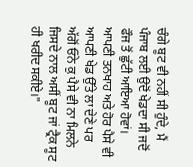ਚੰਗੇ ਬੂਟ ਵੀ ਨਹੀਂ ਸੀ ਹੁੰਦੇ, ਮੈਂ ਪੰਜਾਬ ਲਈ ਉਦੋਂ ਖੇਡਦਾ ਸੀ ਜਦੋਂ ਫੌਜ ਤੋਂ ਛੁੱਟੀ ਆਇਆ ਹੋਵਾਂ। ਆਪਣੀ ਤਨਖਾਹ ਅਤੇ ਹੋਰ ਪੈਸੇ ਵੀ ਆਪਣੀ ਖੇਡ ਉੱਤੇ ਲਾ ਦੇਣੇ ਪਰ ਅੱਗੋਂ ਓਨੇ ਕੁ ਪੈਸੇ ਵੀ ਨਾ ਮਿਲਨੇ ਜਿਸਦੇ ਨਾਲ ਅਸੀਂ ਬੂਟ ਜਾਂ ਟ੍ਰੈਕ ਸੂਟ ਹੀ ਖਰੀਦ ਸਕੀਏ।"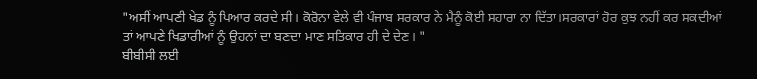"ਅਸੀਂ ਆਪਣੀ ਖੇਡ ਨੂੰ ਪਿਆਰ ਕਰਦੇ ਸੀ। ਕੋਰੋਨਾ ਵੇਲੇ ਵੀ ਪੰਜਾਬ ਸਰਕਾਰ ਨੇ ਮੈਨੂੰ ਕੋਈ ਸਹਾਰਾ ਨਾ ਦਿੱਤਾ।ਸਰਕਾਰਾਂ ਹੋਰ ਕੁਝ ਨਹੀਂ ਕਰ ਸਕਦੀਆਂ ਤਾਂ ਆਪਣੇ ਖਿਡਾਰੀਆਂ ਨੂੰ ਉਹਨਾਂ ਦਾ ਬਣਦਾ ਮਾਣ ਸਤਿਕਾਰ ਹੀ ਦੇ ਦੇਣ। "
ਬੀਬੀਸੀ ਲਈ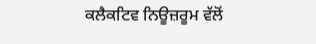ਕਲੈਕਟਿਵ ਨਿਊਜ਼ਰੂਮ ਵੱਲੋਂ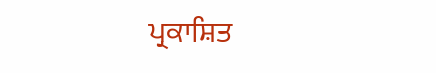ਪ੍ਰਕਾਸ਼ਿਤ